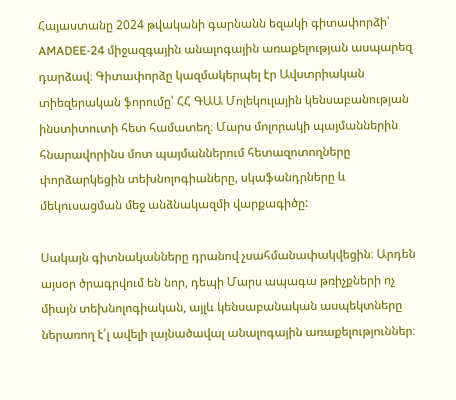Հայաստանը 2024 թվականի գարնանն եզակի գիտափորձի՝ AMADEE-24 միջազգային անալոգային առաքելության ասպարեզ դարձավ։ Գիտափորձը կազմակերպել էր Ավստրիական տիեզերական ֆորումը՝ ՀՀ ԳԱԱ Մոլեկուլային կենսաբանության ինստիտուտի հետ համատեղ։ Մարս մոլորակի պայմաններին հնարավորինս մոտ պայմաններում հետազոտողները փորձարկեցին տեխնոլոգիաները, սկաֆանդրները և մեկուսացման մեջ անձնակազմի վարքագիծը:

Սակայն գիտնականները դրանով չսահմանափակվեցին։ Արդեն այսօր ծրագրվում են նոր, դեպի Մարս ապագա թռիչքների ոչ միայն տեխնոլոգիական, այլև կենսաբանական ասպեկտները ներառող է՛լ ավելի լայնածավալ անալոգային առաքելություններ։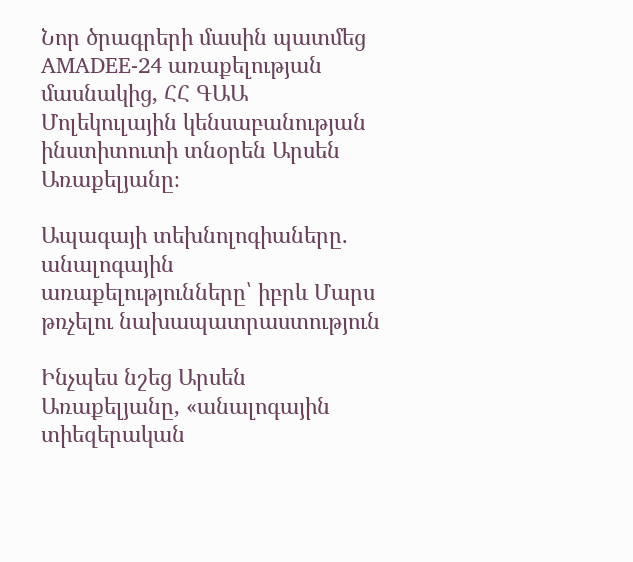Նոր ծրագրերի մասին պատմեց AMADEE-24 առաքելության մասնակից, ՀՀ ԳԱԱ Մոլեկուլային կենսաբանության ինստիտուտի տնօրեն Արսեն Առաքելյանը։

Ապագայի տեխնոլոգիաները. անալոգային առաքելությունները՝ իբրև Մարս թռչելու նախապատրաստություն

Ինչպես նշեց Արսեն Առաքելյանը, «անալոգային տիեզերական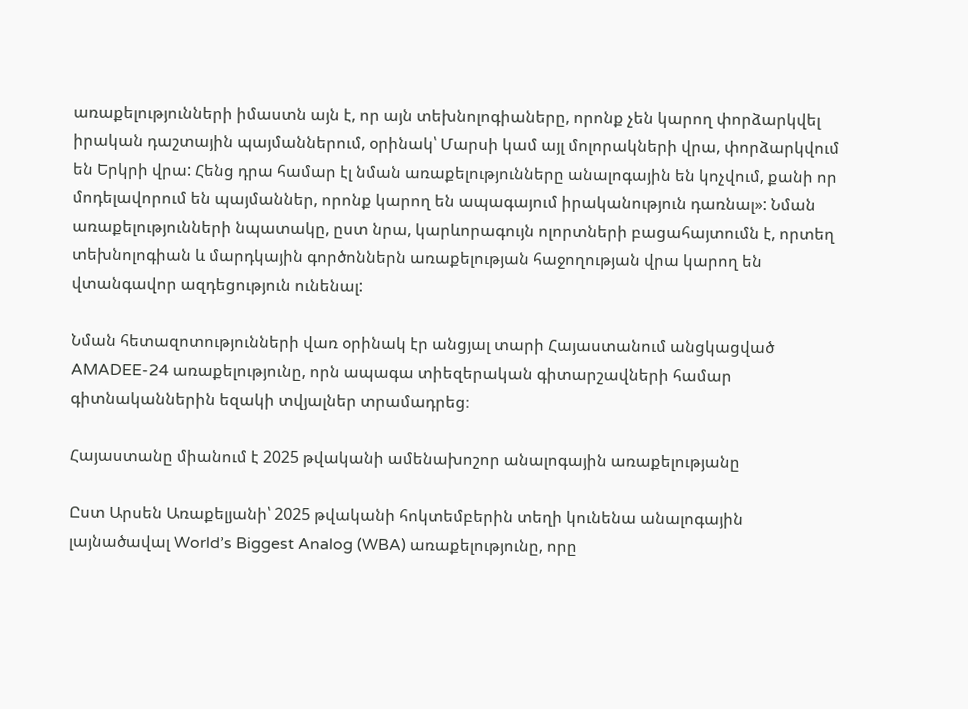առաքելությունների իմաստն այն է, որ այն տեխնոլոգիաները, որոնք չեն կարող փորձարկվել իրական դաշտային պայմաններում, օրինակ՝ Մարսի կամ այլ մոլորակների վրա, փորձարկվում են Երկրի վրա: Հենց դրա համար էլ նման առաքելությունները անալոգային են կոչվում, քանի որ մոդելավորում են պայմաններ, որոնք կարող են ապագայում իրականություն դառնալ»: Նման առաքելությունների նպատակը, ըստ նրա, կարևորագույն ոլորտների բացահայտումն է, որտեղ տեխնոլոգիան և մարդկային գործոններն առաքելության հաջողության վրա կարող են վտանգավոր ազդեցություն ունենալ:

Նման հետազոտությունների վառ օրինակ էր անցյալ տարի Հայաստանում անցկացված AMADEE-24 առաքելությունը, որն ապագա տիեզերական գիտարշավների համար գիտնականներին եզակի տվյալներ տրամադրեց։

Հայաստանը միանում է 2025 թվականի ամենախոշոր անալոգային առաքելությանը

Ըստ Արսեն Առաքելյանի՝ 2025 թվականի հոկտեմբերին տեղի կունենա անալոգային լայնածավալ World’s Biggest Analog (WBA) առաքելությունը, որը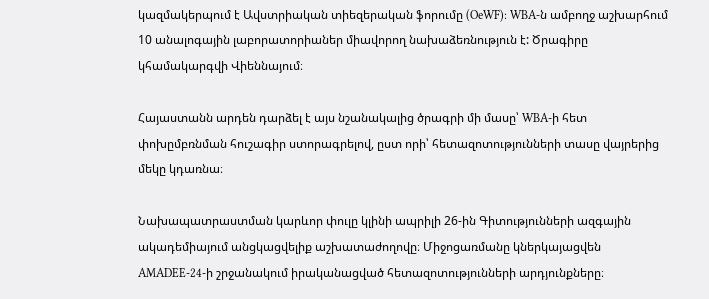կազմակերպում է Ավստրիական տիեզերական ֆորումը (OeWF): WBA-ն ամբողջ աշխարհում 10 անալոգային լաբորատորիաներ միավորող նախաձեռնություն է: Ծրագիրը կհամակարգվի Վիեննայում։

Հայաստանն արդեն դարձել է այս նշանակալից ծրագրի մի մասը՝ WBA-ի հետ փոխըմբռնման հուշագիր ստորագրելով, ըստ որի՝ հետազոտությունների տասը վայրերից մեկը կդառնա։

Նախապատրաստման կարևոր փուլը կլինի ապրիլի 26-ին Գիտությունների ազգային ակադեմիայում անցկացվելիք աշխատաժողովը։ Միջոցառմանը կներկայացվեն AMADEE-24-ի շրջանակում իրականացված հետազոտությունների արդյունքները։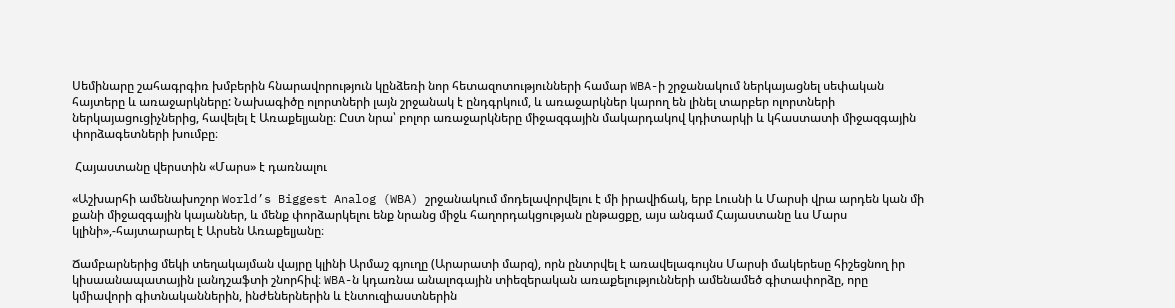Սեմինարը շահագրգիռ խմբերին հնարավորություն կընձեռի նոր հետազոտությունների համար WBA-ի շրջանակում ներկայացնել սեփական հայտերը և առաջարկները: Նախագիծը ոլորտների լայն շրջանակ է ընդգրկում, և առաջարկներ կարող են լինել տարբեր ոլորտների ներկայացուցիչներից, հավելել է Առաքելյանը։ Ըստ նրա՝ բոլոր առաջարկները միջազգային մակարդակով կդիտարկի և կհաստատի միջազգային փորձագետների խումբը։

 Հայաստանը վերստին «Մարս» է դառնալու

«Աշխարհի ամենախոշոր World’s Biggest Analog (WBA) շրջանակում մոդելավորվելու է մի իրավիճակ, երբ Լուսնի և Մարսի վրա արդեն կան մի քանի միջազգային կայաններ, և մենք փորձարկելու ենք նրանց միջև հաղորդակցության ընթացքը, այս անգամ Հայաստանը ևս Մարս կլինի»,-հայտարարել է Արսեն Առաքելյանը։

Ճամբարներից մեկի տեղակայման վայրը կլինի Արմաշ գյուղը (Արարատի մարզ), որն ընտրվել է առավելագույնս Մարսի մակերեսը հիշեցնող իր կիսաանապատային լանդշաֆտի շնորհիվ։ WBA-ն կդառնա անալոգային տիեզերական առաքելությունների ամենամեծ գիտափորձը, որը կմիավորի գիտնականներին, ինժեներներին և էնտուզիաստներին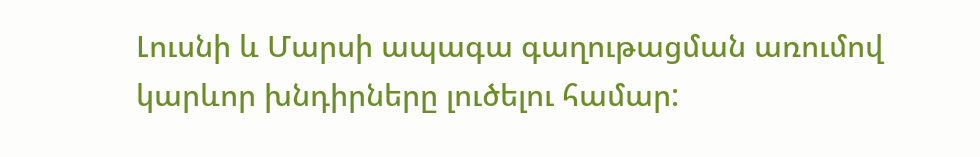Լուսնի և Մարսի ապագա գաղութացման առումով կարևոր խնդիրները լուծելու համար: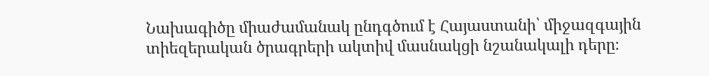Նախագիծը միաժամանակ ընդգծում է Հայաստանի՝ միջազգային տիեզերական ծրագրերի ակտիվ մասնակցի նշանակալի դերը։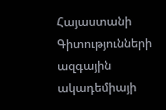Հայաստանի Գիտությունների ազգային ակադեմիայի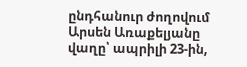ընդհանուր ժողովում Արսեն Առաքելյանը վաղը՝ ապրիլի 23-ին,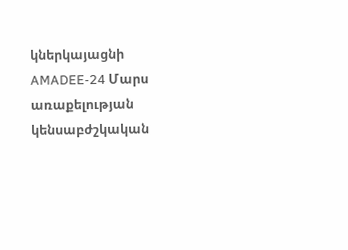կներկայացնի AMADEE-24 Մարս առաքելության կենսաբժշկական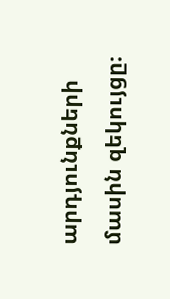արդյունքների մասին զեկույցը։